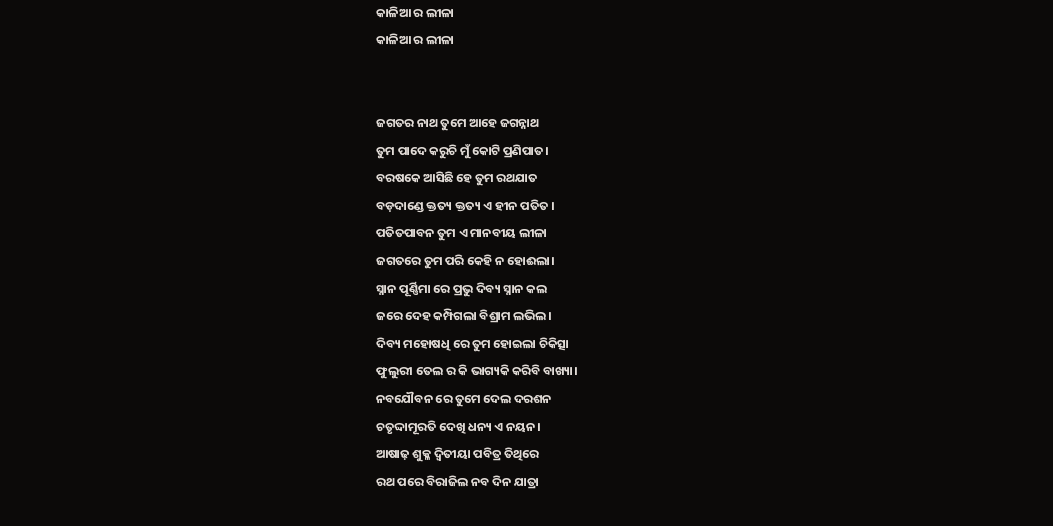କାଳିଆ ର ଲୀଳା
କାଳିଆ ର ଲୀଳା


ଜଗତର ନାଥ ତୁମେ ଆହେ ଜଗନ୍ନାଥ
ତୁମ ପାଦେ କରୁଚି ମୁଁ କୋଟି ପ୍ରଣିପାତ।
ବରଷକେ ଆସିଛି ହେ ତୁମ ରଥଯାତ
ବଡ଼ଦାଣ୍ଡେ କ୍ତତ୍ୟ କ୍ତତ୍ୟ ଏ ହୀନ ପତିତ ।
ପତିତପାବନ ତୁମ ଏ ମାନବୀୟ ଲୀଳା
ଜଗତରେ ତୁମ ପରି କେହି ନ ହୋଈଲା।
ସ୍ନାନ ପୂର୍ଣ୍ଣିମା ରେ ପ୍ରଭୁ ଦିବ୍ୟ ସ୍ନାନ କଲ
ଜରେ ଦେହ କମ୍ପିଗଲା ବିଶ୍ରାମ ଲଭିଲ।
ଦିବ୍ୟ ମହୋଷଧି ରେ ତୁମ ହୋଇଲା ଚିକିତ୍ସା
ଫୁଲୁରୀ ତେଲ ର କି ଭାଗ୍ୟକି କରିବି ବାଖ୍ୟା।
ନବଯୌବନ ରେ ତୁମେ ଦେଲ ଦରଶନ
ଚତୃଦ୍ଦାମୂରତି ଦେଖି ଧନ୍ୟ ଏ ନୟନ।
ଆଷାଢ଼ ଶୁକ୍ଳ ଦ୍ଵିତୀୟା ପବିତ୍ର ତିଥିରେ
ରଥ ପରେ ବିରାଜିଲ ନବ ଦିନ ଯାତ୍ରା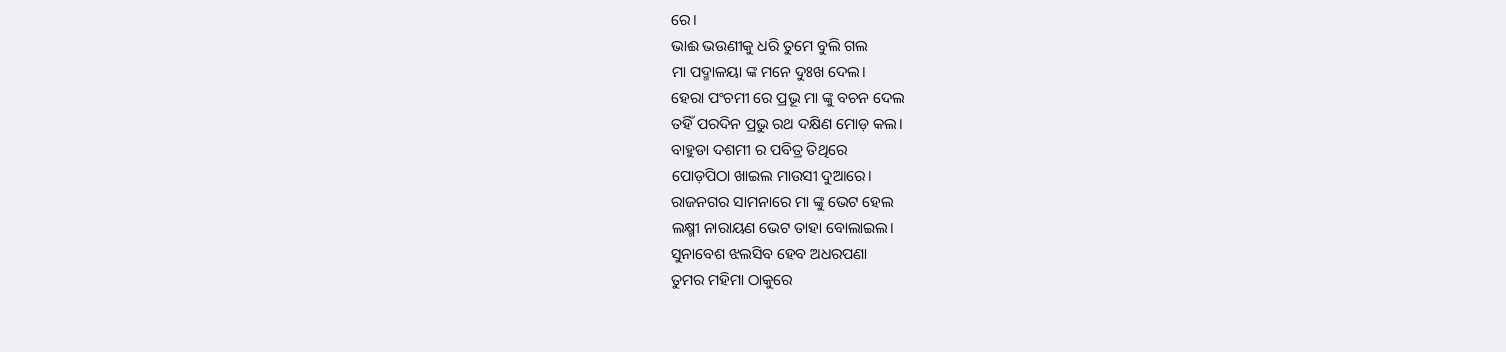ରେ।
ଭାଈ ଭଉଣୀକୁ ଧରି ତୁମେ ବୁଲି ଗଲ
ମା ପଦ୍ମାଳୟା ଙ୍କ ମନେ ଦୁଃଖ ଦେଲ।
ହେରା ପଂଚମୀ ରେ ପ୍ରଭୂ ମା ଙ୍କୁ ବଚନ ଦେଲ
ତହିଁ ପରଦିନ ପ୍ରଭୁ ରଥ ଦକ୍ଷିଣ ମୋଡ଼ କଲ।
ବାହୁଡା ଦଶମୀ ର ପବିତ୍ର ତିଥିରେ
ପୋଡ଼ପିଠା ଖାଇଲ ମାଉସୀ ଦୁଆରେ।
ରାଜନଗର ସାମନାରେ ମା ଙ୍କୁ ଭେଟ ହେଲ
ଲକ୍ଷ୍ମୀ ନାରାୟଣ ଭେଟ ତାହା ବୋଲାଇଲ।
ସୁନାବେଶ ଝଲସିବ ହେବ ଅଧରପଣା
ତୁମର ମହିମା ଠାକୁରେ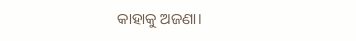କାହାକୁ ଅଜଣା।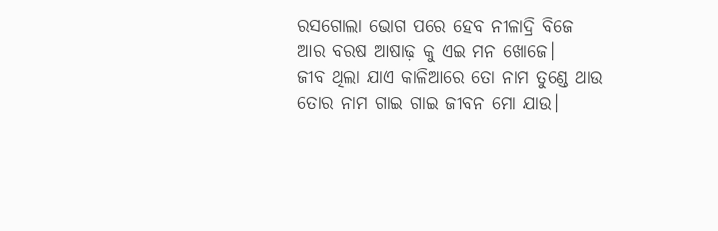ରସଗୋଲା ଭୋଗ ପରେ ହେବ ନୀଳାଦ୍ରି ବିଜେ
ଆର ବରଷ ଆଷାଢ଼ କୁ ଏଇ ମନ ଖୋଜେ।
ଜୀବ ଥିଲା ଯାଏ କାଳିଆରେ ତୋ ନାମ ତୁଣ୍ଡେ ଥାଉ
ତୋର ନାମ ଗାଇ ଗାଇ ଜୀବନ ମୋ ଯାଉ।